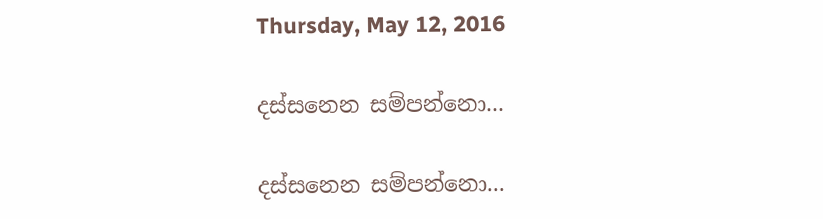Thursday, May 12, 2016

දස්සනෙන සම්පන්නො...

දස්සනෙන සම්පන්නො...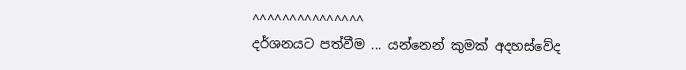^^^^^^^^^^^^^^^
දර්ශනයට පත්වීම ... යන්නෙන් කුමක් අදහස්වේද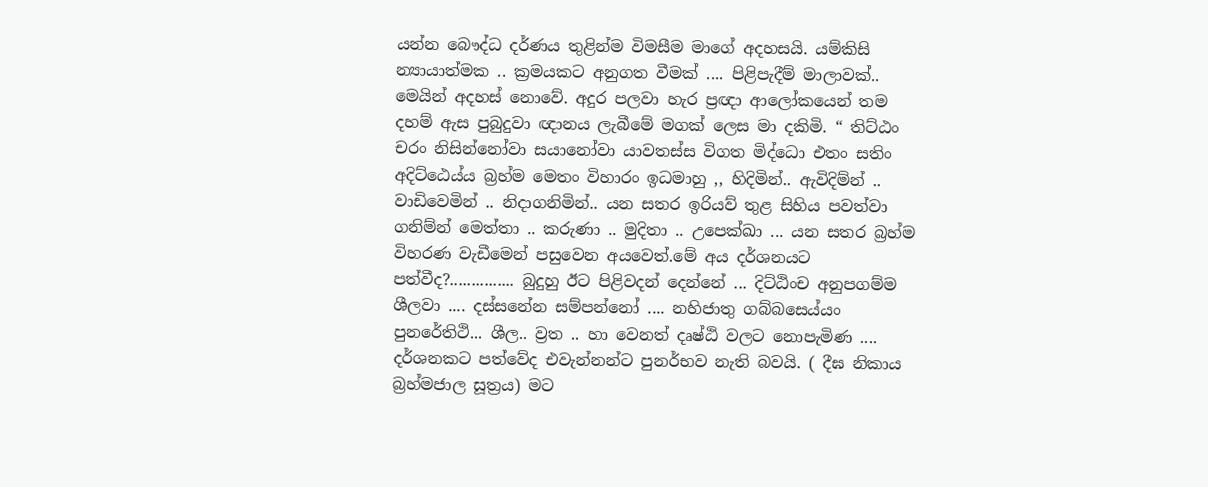යන්න බෞද්ධ දර්ණය තුළින්ම විමසීම මාගේ අදහසයි. යම්කිසි න්‍යායාත්මක .. ක්‍රමයකට අනුගත වීමක් .... පිළිපැදීම් මාලාවක්.. මෙයින් අදහස් නොවේ. අදුර පලවා හැර ප්‍රඥා ආලෝකයෙන් තම දහම් ඇස පුබුදුවා ඥානය ලැබීමේ මගක් ලෙස මා දකිමි. “ තිට්ඨං චරං නිසින්නෝවා සයානෝවා යාවතස්ස විගත මිද්ධො එතං සතිං අදිට්ඨෙය්ය බ්‍රහ්ම මෙතං විහාරං ඉධමාහු ,, හිදිමින්.. ඇවිදිම්න් .. වාඩිවෙමින් .. නිදාගනිමින්.. යන සතර ඉරියව් තුළ සිහිය පවත්වා ගනිම්න් මෙත්තා .. කරුණා .. මුදිතා .. උපෙක්ඛා ... යන සතර බ්‍රහ්ම විහරණ වැඩීමෙන් පසුවෙන අයවෙත්.මේ අය දර්ශනයට පත්වීද?............... බුදුහු ඊට පිළිවදන් දෙන්නේ ... දිට්ඨිංච අනුපගම්ම ශීලවා .... දස්සනේන සම්පන්නෝ .... නහිජාතු ගබ්බසෙය්යං පුනරේතිථි... ශීල.. ව්‍රත .. හා වෙනත් දෘෂ්ඨි වලට නොපැමිණ .... දර්ශනකට පත්වේද එවැන්නන්ට පුනර්භව නැති බවයි. ( දීඝ නිකාය බ්‍රහ්මජාල සූත්‍රය) මට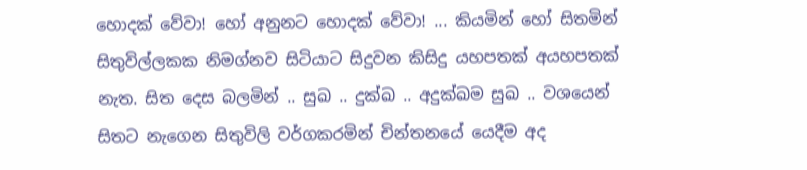හොදක් වේවා! හෝ අනුනට හොදක් වේවා! ... කියමින් හෝ සිතමින් සිතුවිල්ලකක නිමග්නව සිටියාට සිදුවන කිසිදු යහපතක් අයහපතක් නැත. සිත දෙස බලමින් .. සුඛ .. දුක්ඛ .. අදුක්ඛම සුඛ .. වශයෙන් සිතට නැගෙන සිතුවිලි වර්ගකරමින් චින්තනයේ යෙදීම අද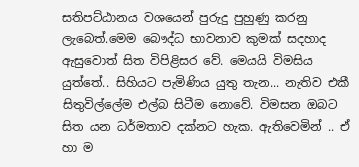සතිපට්ඨානය වශයෙන් පුරුදු පුහුණු කරනු ලැබෙත්.මෙම බෞද්ධ භාවනාව කුමක් සදහාද ඇසුවොත් සිත විපිළිසර වේ. මෙයයි විමසිය යුත්තේ.. සිහියට පැමිණිය යුතු තැන... නැතිව එකී සිතුවිල්ලේම එල්බ සිටීම නොවේ. විමසන ඔබට සිත යන ධර්මතාව දක්නට හැක. ඇතිවෙමින් .. ඒ හා ම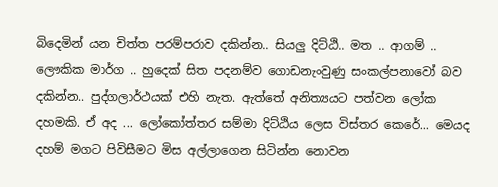බිදෙමින් යන චිත්ත පරම්පරාව දකින්න.. සියලු දිට්ඨි.. මත .. ආගම් .. ලෞකික මාර්ග .. හුදෙක් සිත පදනම්ව ගොඩනැංවුණු සංකල්පනාවෝ බව දකින්න.. පුද්ගලාර්ථයක් එහි නැත. ඇත්තේ අනිත්‍යයට පත්වන ලෝක දහමකි. ඒ අද ... ලෝකෝත්තර සම්මා දිට්ඨිය ලෙස විස්තර කෙරේ... මෙයද දහම් මගට පිවිසීමට මිස අල්ලාගෙන සිටින්න නොවන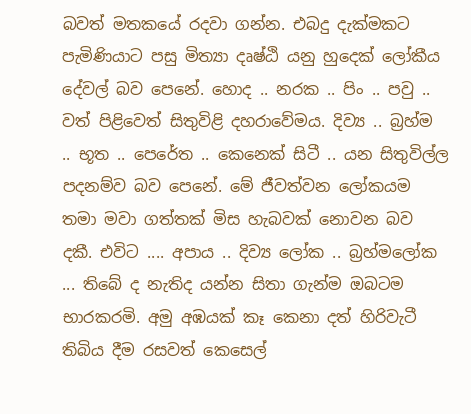බවත් මතකයේ රදවා ගන්න. එබදු දැක්මකට පැමිණියාට පසු මිත්‍යා දෘෂ්ඨි යනු හුදෙක් ලෝකීය දේවල් බව පෙනේ. හොද .. නරක .. පිං .. පවු .. වත් පිළිවෙත් සිතුවිළි දහරාවේමය. දිව්‍ය .. බ්‍රහ්ම .. භූත .. පෙරේත .. කෙනෙක් සිටී .. යන සිතුවිල්ල පදනම්ව බව පෙනේ. මේ ජීවත්වන ලෝකයම තමා මවා ගත්තක් මිස හැබවක් නොවන බව දකී. එවිට .... අපාය .. දිව්‍ය ලෝක .. බ්‍රහ්මලෝක ... තිබේ ද නැතිද යන්න සිතා ගැන්ම ඔබටම භාරකරමි. අමු අඹයක් කෑ කෙනා දත් හිරිවැටී තිබිය දීම රසවත් කෙසෙල්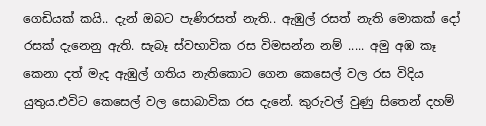ගෙඩියක් කයි.. දැන් ඔබට පැණිරසත් නැති.. ඇඹුල් රසත් නැති මොකක් දෝ රසක් දැනෙනු ඇති. සැබෑ ස්වභාවික රස විමසන්න නම් ..... අමු අඹ කෑ කෙනා දත් මැද ඇඹුල් ගතිය නැතිකොට ගෙන කෙසෙල් වල රස විදිය යුතුය.එවිට කෙසෙල් වල සොබාවික රස දැනේ. කුරුවල් වුණු සිතෙන් දහම්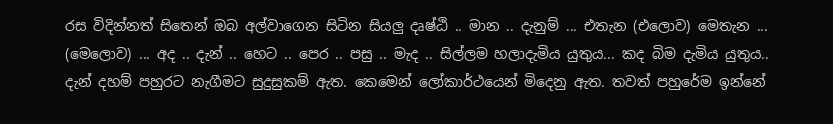රස විදින්නත් සිතෙන් ඔබ අල්වාගෙන සිටින සියලු දෘෂ්ඨි .. මාන .. දැනුම් ... එතැන (එලොව) මෙතැන ... (මෙලොව) ... අද .. දැන් .. හෙට .. පෙර .. පසු .. මැද .. සිල්ලම හලාදැමිය යුතුය... කද බිම දැමිය යුතුය.. දැන් දහම් පහුරට නැගීමට සුදුසුකම් ඇත. කෙමෙන් ලෝකාර්ථයෙන් මිදෙනු ඇත. තවත් පහුරේම ඉන්නේ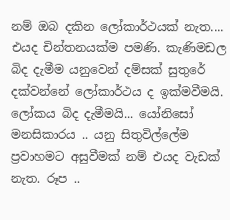නම් ඔබ දකින ලෝකාර්ථයක් නැත.... එයද චින්තනයක්ම පමණි. කැණිමඩල බිද දැමීම යනුවෙන් දම්සක් සුතුරේ දක්වන්නේ ලෝකාර්ථය ද ඉක්මවීමයි. ලෝකය බිද දැමීමයි... යෝනිසෝ මනසිකාරය .. යනු සිතුවිල්ලේම ප්‍රවාහමට අසුවීමක් නම් එයද වැඩක් නැත. රූප ..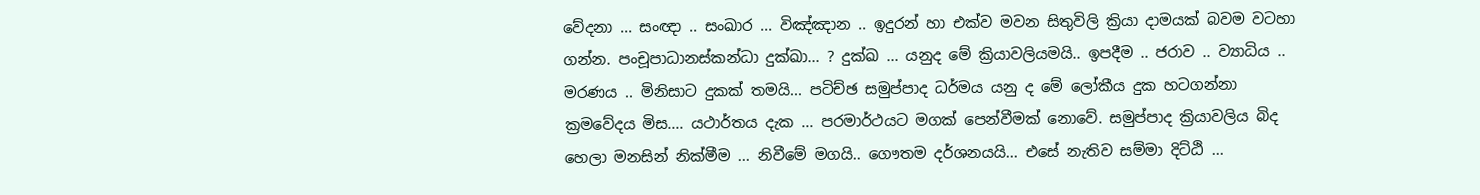වේදනා ... සංඥා .. සංඛාර ... විඤ්ඤාන .. ඉදුරන් හා එක්ව මවන සිතුවිලි ක්‍රියා දාමයක් බවම වටහා ගන්න. පංචූපාධානස්කන්ධා දුක්ඛා... ? දුක්ඛ ... යනුද මේ ක්‍රියාවලියමයි.. ඉපදීම .. ජරාව .. ව්‍යාධිය .. මරණය .. මිනිසාට දුකක් තමයි... පටිච්ඡ සමුප්පාද ධර්මය යනු ද මේ ලෝකීය දුක හටගන්නා ක්‍රමවේදය මිස.... යථාර්තය දැක ... පරමාර්ථයට මගක් පෙන්වීමක් නොවේ. සමුප්පාද ක්‍රියාවලිය බිද හෙලා මනසින් නික්මීම ... නිවීමේ මගයි.. ගෞතම දර්ශනයයි... එසේ නැතිව සම්මා දිට්ඨි ...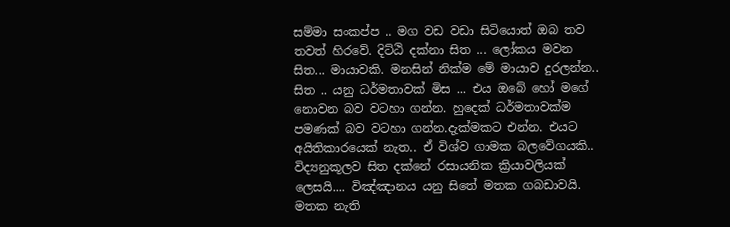සම්මා සංකප්ප .. මග වඩ වඩා සිටියොත් ඔබ තව තවත් හිරවේ. දිට්ඨි දක්නා සිත ... ලෝකය මවන සිත... මායාවකි. මනසින් නික්ම මේ මායාව දුරලන්න.. සිත .. යනු ධර්මතාවක් මිස ... එය ඔබේ හෝ මගේ නොවන බව වටහා ගන්න. හුදෙක් ධර්මතාවක්ම පමණක් බව වටහා ගන්න.දැක්මකට එන්න. එයට අයිතිකාරයෙක් නැත.. ඒ විශ්ව ගාමක බලවේගයකි.. විද්‍යනුකූලව සිත දක්නේ රසායනික ක්‍රියාවලියක් ලෙසයි.... විඤ්ඤානය යනු සිතේ මතක ගබඩාවයි. මතක නැති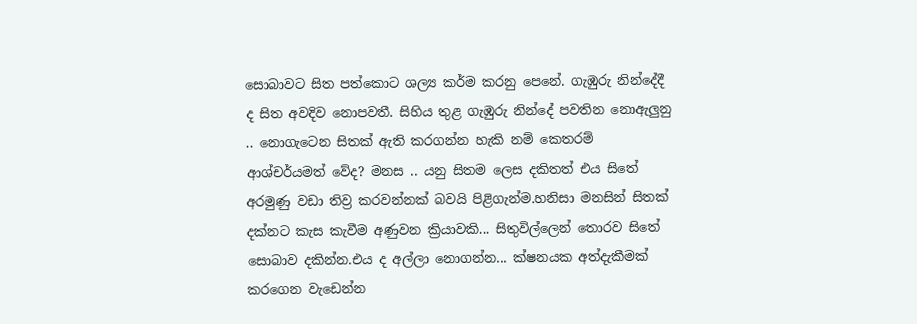සොබාවට සිත පත්කොට ශල්‍ය කර්ම කරනු පෙනේ. ගැඹුරු නින්දේදී ද සිත අවදිව නොපවතී. සිහිය තුළ ගැඹුරු නින්දේ පවතින නොඇලුනු .. නොගැටෙන සිතක් ඇති කරගන්න හැකි නම් කෙතරම් ආශ්චර්යමත් වේද? මනස .. යනු සිතම ලෙස දකිතත් එය සිතේ අරමුණු වඩා තිව්‍ර කරවන්නක් බවයි පිළිගැන්ම.හනිසා මනසින් සිතක් දක්නට කැස කැවීම අණුවන ක්‍රියාවකි... සිතුවිල්ලෙන් තොරව සිතේ සොබාව දකින්න.එය ද අල්ලා නොගන්න... ක්ෂනයක අත්දැකීමක් කරගෙන වැඩෙන්න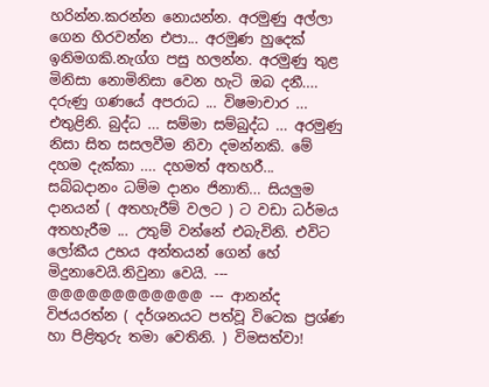හරින්න.කරන්න නොයන්න. අරමුණු අල්ලා ගෙන හිරවන්න එපා... අරමුණ හුදෙක් ඉනිමගකි.නැග්ග පසු හලන්න. අරමුණු තුළ මිනිසා නොමිනිසා වෙන හැටි ඔබ දනී.... දරුණු ගණයේ අපරාධ ... විෂමාචාර ... එතුළිනි. බුද්ධ ... සම්මා සම්බුද්ධ ... අරමුණු නිසා සිත සසලවීම නිවා දමන්නකි. මේ දහම දැක්කා .... දහමත් අතහරී... සබ්බදානං ධම්ම දානං ජිනාති... සියලුම දානයන් ( අතහැරීම් වලට ) ට වඩා ධර්මය අතහැරීම ... උතුම් වන්නේ එබැවිනි. එවිට ලෝකීය උභය අන්තයන් ගෙන් හේ මිදුනාවෙයි.නිවුනා වෙයි. --- @@@@@@@@@@@@ --- ආනන්ද විජයරත්න ( දර්ශනයට පත්වූ විටෙක ප්‍රශ්ණ හා පිළිතුරු තමා වෙතිනි. ) විමසත්වා!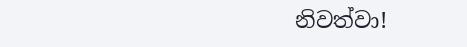නිවත්වා!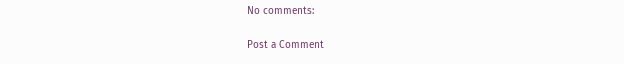No comments:

Post a Comment